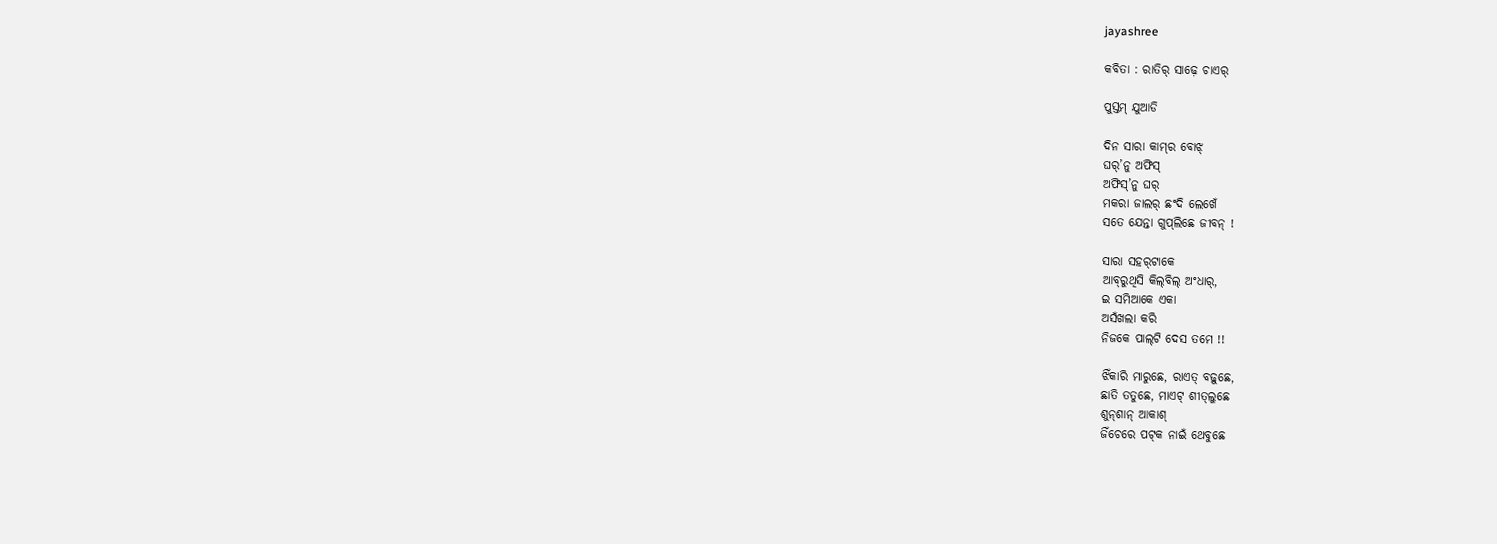jayashree

କବିତା : ରାତିର୍ ସାଢ଼େ ଚାଏର୍

ପୁସ୍ତମ୍ ଯୁଆଡି

ଦିନ ସାରା କାମ୍‌ର ବୋଝ୍‌
ଘର୍’ନୁ ଅଫିସ୍‌
ଅଫିସ୍’ନୁ ଘର୍
ମକରା ଜାଲର୍‌ ଛଂଦି ଲେଖେଁ
ସତେ ଯେନ୍ତା ଗୁପ୍‌ଲିଛେ ଜୀବନ୍ !

ସାରା ସହର୍‌ଟାକେ
ଆବ୍‌ରୁଥିସି କିଲ୍‌ବିଲ୍ ଅଂଧାର୍,
ଇ ସମିଆକେ ଏକା
ଅସଁଖଲା କରି
ନିଜକେ ପାଲ୍‌ଟି ଦେସ ତମେ !!

ଝିଁକାରି ମାରୁଛେ, ରାଏତ୍ ବଢ଼ୁଛେ,
ଛାତି ତତୁଛେ, ମାଏଟ୍ ଶୀତ୍‌ଲୁଛେ
ଶୁନ୍‌ଶାନ୍ ଆକାଶ୍
ଜିଁଚେରେ ପଟ୍‌କ ନାଇଁ ଥେବୁଛେ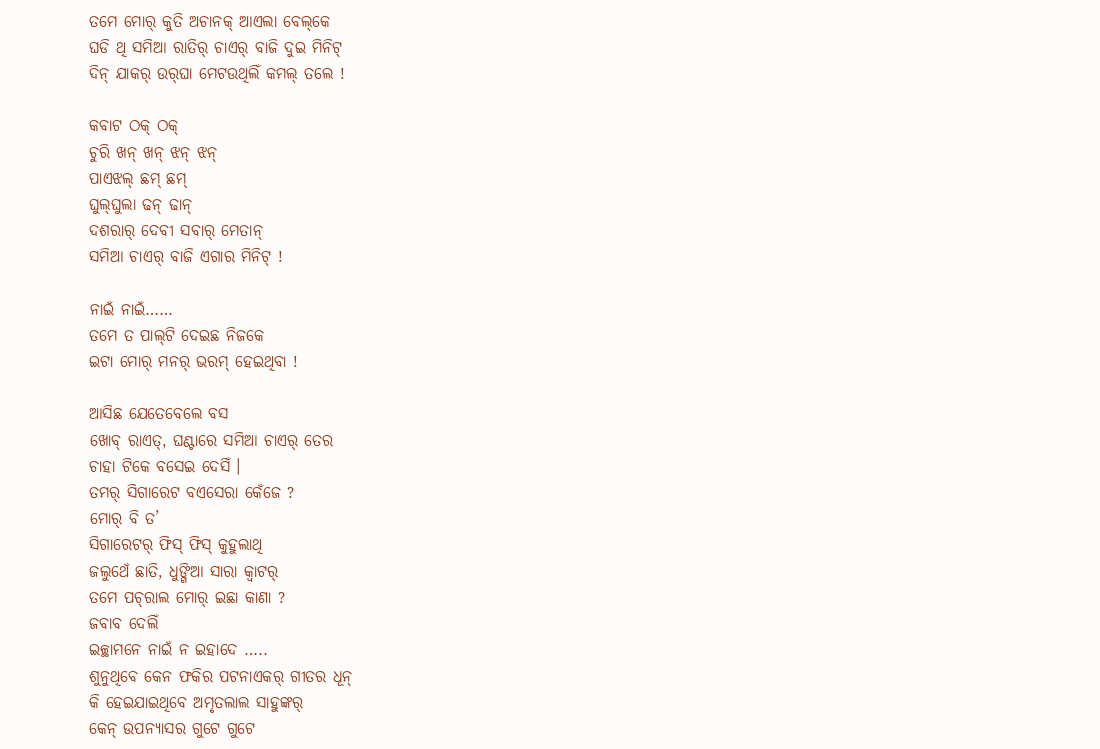ତମେ ମୋର୍ କୁତି ଅଚାନକ୍ ଆଏଲା ବେଲ୍‌କେ
ଘଡି ଥି ସମିଆ ରାତିର୍ ଚାଏର୍‌ ବାଜି ଦୁଇ ମିନିଟ୍‌
ଦିନ୍ ଯାକର୍‌ ଉର୍‌ଘା ମେଟଉଥିଲିଁ କମଲ୍‌ ତଲେ !

କବାଟ ଠକ୍ ଠକ୍
ଚୁରି ଖନ୍ ଖନ୍ ଝନ୍ ଝନ୍
ପାଏଝଲ୍‌ ଛମ୍ ଛମ୍
ଘୁଲ୍‌ଘୁଲା ଢନ୍ ଢାନ୍
ଦଶରାର୍ ଦେବୀ ସବାର୍ ମେତାନ୍
ସମିଆ ଚାଏର୍‌ ବାଜି ଏଗାର ମିନିଟ୍ !

ନାଇଁ ନାଇଁ……
ତମେ ତ ପାଲ୍‌ଟି ଦେଇଛ ନିଜକେ
ଇଟା ମୋର୍ ମନର୍ ଭରମ୍ ହେଇଥିବା !

ଆସିଛ ଯେତେବେଲେ ବସ
ଖୋବ୍ ରାଏତ୍, ଘଣ୍ଟାରେ ସମିଆ ଚାଏର୍‌ ତେର
ଚାହା ଟିକେ ବସେଇ ଦେସିଁ ।
ତମର୍ ସିଗାରେଟ ବଏସେରା କେଁଜେ ?
ମୋର୍ ବି ତ’
ସିଗାରେଟର୍ ଫିସ୍ ଫିସ୍ କୁହୁଲାଥି
ଜଲୁଥେଁ ଛାତି, ଧୁଙ୍ଗିଆ ସାରା କ୍ୱାଟର୍
ତମେ ପଚ୍‌ରାଲ ମୋର୍ ଇଛା କାଣା ?
ଜବାବ ଦେଲିଁ
ଇଚ୍ଛାମନେ ନାଇଁ ନ ଇହାଦେ …..
ଶୁନୁଥିବେ କେନ ଫକିର ପଟନାଏକର୍ ଗୀତର ଧୂନ୍
କି ହେଇଯାଇଥିବେ ଅମୃତଲାଲ ସାହୁଙ୍କର୍
କେନ୍ ଉପନ୍ୟାସର ଗୁଟେ ଗୁଟେ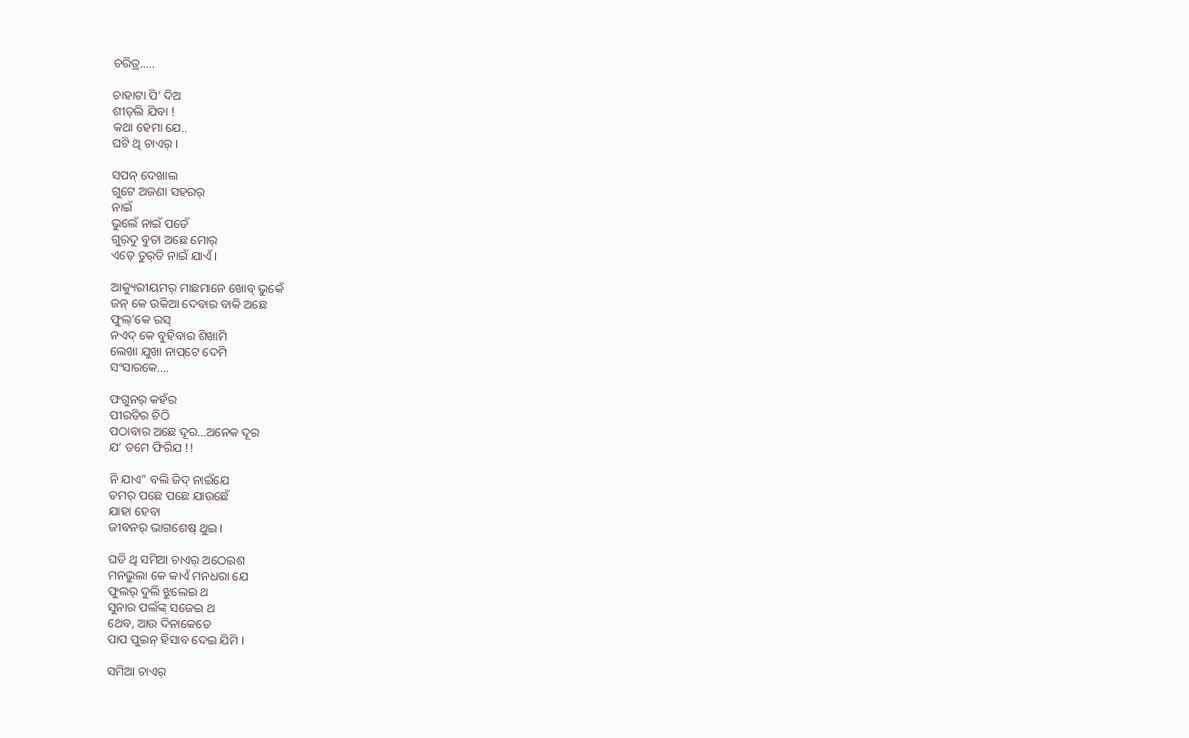ଚରିତ୍ର…..

ଚାହାଟା ପି’ ଦିଅ
ଶୀତ୍‌ଲି ଯିବା !
କଥା ହେମା ଯେ..
ଘଟି ଥି ଚାଏର୍‌ ।

ସପନ୍ ଦେଖାଲ
ଗୁଟେ ଅଜଣା ସହରର୍‌
ନାଇଁ
ଭୁଲେଁ ନାଇଁ ପଡେଁ
ଗୁର୍‌ଦୁ ବୁତା ଅଛେ ମୋର୍
ଏଡ଼େ ତୁର୍‌ତି ନାଇଁ ଯାଏଁ ।

ଆକ୍ୟୁରୀୟମର୍ ମାଛମାନେ ଖୋବ୍ ଭୁକେଁ
ଜନ୍ କେ ଉକିଆ ଦେବାର ବାକି ଅଛେ
ଫୁଲ୍’କେ ରସ୍
ନଏଦ୍ କେ ବୁହିବାର ଶିଖାମି
ଲେଖା ଯୁଖା ନାପ୍‌ଟେ ଦେମି
ସଂସାରକେ….

ଫଗୁନର୍ କହଁର
ପୀରତିର ଚିଠି
ପଠାବାର ଅଛେ ଦୂର…ଅନେକ ଦୂର
ଯ’ ତମେ ଫିରିଯ !!

ନି ଯାଏ” ବଲି ଜିଦ୍ ନାଇଁଯେ
ତମର୍ ପଛେ ପଛେ ଯାଉଛେଁ
ଯାହା ହେବା
ଜୀବନର୍ ଭାଗଶେଷ୍ ଥୁଇ ।

ଘଡି ଥି ସମିଆ ଚାଏର୍‌ ଅଠେଇଶ
ମନଭୁଲା କେ କାଏଁ ମନଧରା ଯେ
ଫୁଲର୍ ଦୁଲି ଝୁଲେଇ ଥ
ସୁନାର ପଲଁଙ୍କ୍ ସଜେଇ ଥ
ଥେବ, ଆଉ ଦିନାକେତେ
ପାପ ପୁଇନ୍ ହିସାବ ଦେଇ ଯିମି ।

ସମିଆ ଚାଏର୍‌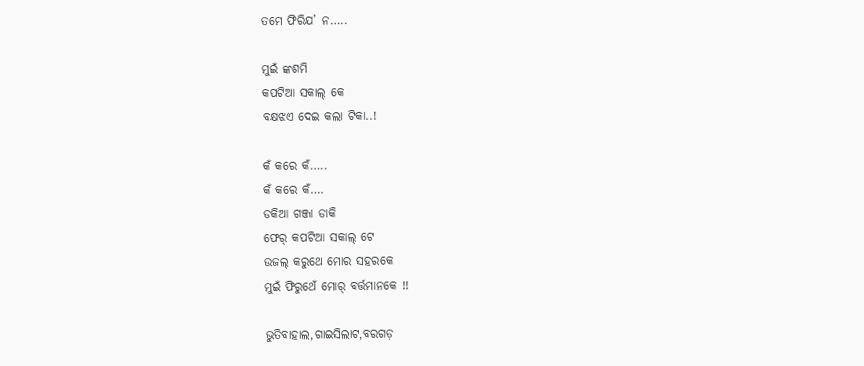ତମେ ଫିରିଯ’ ନ…..

ମୁଇଁ ଙ୍କଶମି
କପଟିଆ ସକାଲ୍ କେ
ବକ୍ଷଝଏ ଦେଇ କଲା ଟିକା..!

କଁ କରେ କଁ…..
କଁ କରେ କଁ….
ଡକିଆ ଗଞ୍ଜା ଡାକି
ଫେର୍ କପଟିଆ ସକାଲ୍ ଟେ
ଉଜଲ୍ କରୁଥେ ମୋର ସହରକେ
ମୁଇଁ ଫିରୁଥେଁ ମୋର୍ ବର୍ତ୍ତମାନକେ !!

ଭୁତିବାହାଲ,ଗାଇସିଲାଟ,ବରଗଡ଼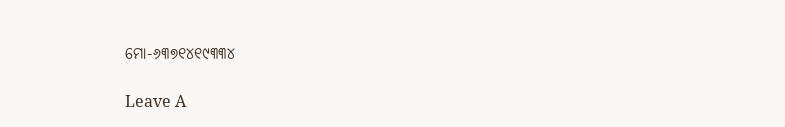ମୋ-୬୩୭୧୪୧୯୩୩୪

Leave A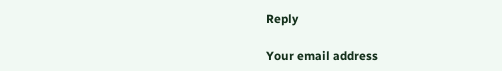Reply

Your email address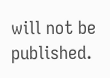will not be published.